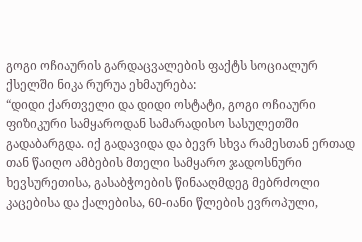გოგი ოჩიაურის გარდაცვალების ფაქტს სოციალურ ქსელში ნიკა რურუა ეხმაურება:
“დიდი ქართველი და დიდი ოსტატი, გოგი ოჩიაური ფიზიკური სამყაროდან სამარადისო სასულეთში გადაბარგდა. იქ გადავიდა და ბევრ სხვა რამესთან ერთად თან წაიღო ამბების მთელი სამყარო ჯადოსნური ხევსურეთისა, გასაბჭოების წინააღმდეგ მებრძოლი კაცებისა და ქალებისა, 60-იანი წლების ევროპული,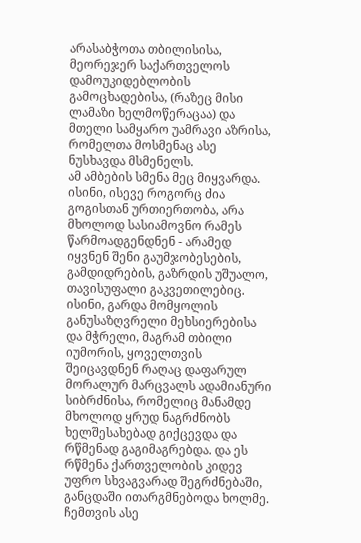არასაბჭოთა თბილისისა, მეორეჯერ საქართველოს დამოუკიდებლობის გამოცხადებისა, (რაზეც მისი ლამაზი ხელმოწერაცაა) და მთელი სამყარო უამრავი აზრისა, რომელთა მოსმენაც ასე ნუსხავდა მსმენელს.
ამ ამბების სმენა მეც მიყვარდა. ისინი, ისევე როგორც ძია გოგისთან ურთიერთობა, არა მხოლოდ სასიამოვნო რამეს წარმოადგენდნენ - არამედ იყვნენ შენი გაუმჯობესების, გამდიდრების, გაზრდის უშუალო, თავისუფალი გაკვეთილებიც. ისინი, გარდა მომყოლის განუსაზღვრელი მეხსიერებისა და მჭრელი, მაგრამ თბილი იუმორის, ყოველთვის შეიცავდნენ რაღაც დაფარულ მორალურ მარცვალს ადამიანური სიბრძნისა, რომელიც მანამდე მხოლოდ ყრუდ ნაგრძნობს ხელშესახებად გიქცევდა და რწმენად გაგიმაგრებდა. და ეს რწმენა ქართველობის კიდევ უფრო სხვაგვარად შეგრძნებაში, განცდაში ითარგმნებოდა ხოლმე. ჩემთვის ასე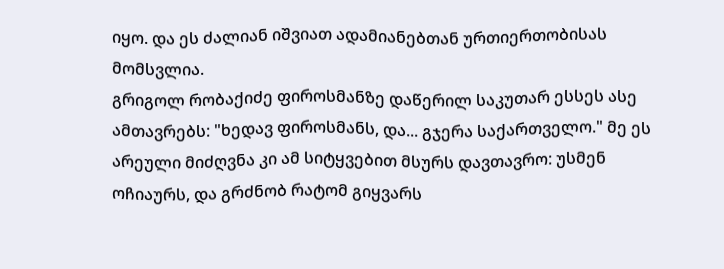იყო. და ეს ძალიან იშვიათ ადამიანებთან ურთიერთობისას მომსვლია.
გრიგოლ რობაქიძე ფიროსმანზე დაწერილ საკუთარ ესსეს ასე ამთავრებს: "ხედავ ფიროსმანს, და... გჯერა საქართველო." მე ეს არეული მიძღვნა კი ამ სიტყვებით მსურს დავთავრო: უსმენ ოჩიაურს, და გრძნობ რატომ გიყვარს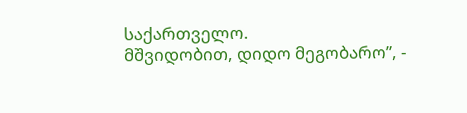საქართველო.
მშვიდობით, დიდო მეგობარო”, -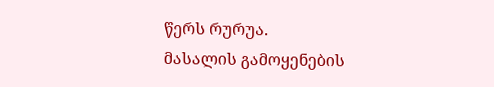წერს რურუა.
მასალის გამოყენების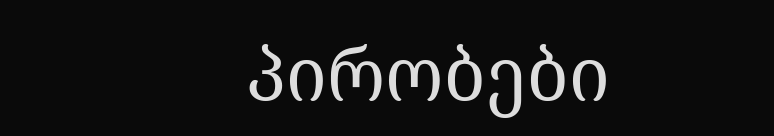პირობები